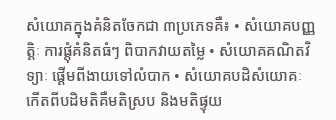សំយោគក្នុងគំនិតចែកជា ៣ប្រភេទគឺ៖ • សំយោគបញ្ញតិ្តៈ ការផ្តុំគំនិតធំៗ ពិបាកវាយតម្លៃ • សំយោគគណិតវិទ្យាៈ ផ្តើមពីងាយទៅលំបាក • សំយោគបដិសំយោគៈ កើតពីបដិមតិគឺមតិស្រប និងមតិផ្ទុយ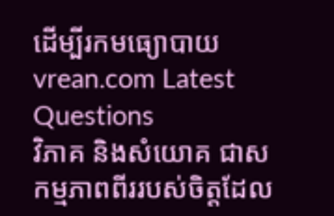ដើម្បីរកមធ្យោបាយ
vrean.com Latest Questions
វិភាគ និងសំយោគ ជាសកម្មភាពពីររបស់ចិត្តដែល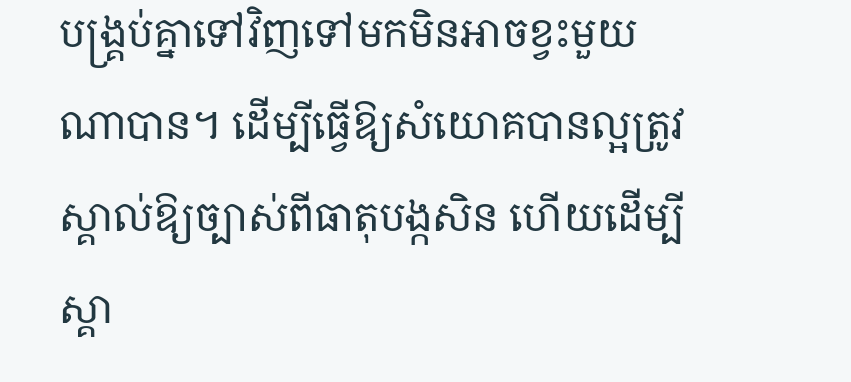បង្គ្រប់គ្នាទៅវិញទៅមកមិនអាចខ្វះមួយណាបាន។ ដើម្បីធ្វើឱ្យសំយោគបានល្អត្រូវស្គាល់ឱ្យច្បាស់ពីធាតុបង្កសិន ហើយដើម្បីស្គា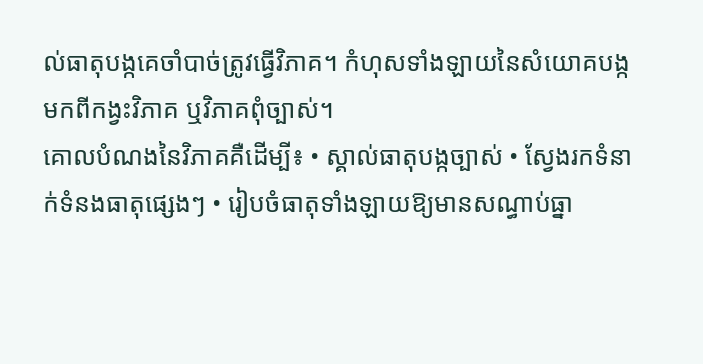ល់ធាតុបង្កគេចាំបាច់ត្រូវធ្វើវិភាគ។ កំហុសទាំងឡាយនៃសំយោគបង្កមកពីកង្វះវិភាគ ឬវិភាគពុំច្បាស់។
គោលបំណងនៃវិភាគគឺដើម្បី៖ • ស្គាល់ធាតុបង្កច្បាស់ • ស្វែងរកទំនាក់ទំនងធាតុផ្សេងៗ • រៀបចំធាតុទាំងឡាយឱ្យមានសណ្ធាប់ធ្នា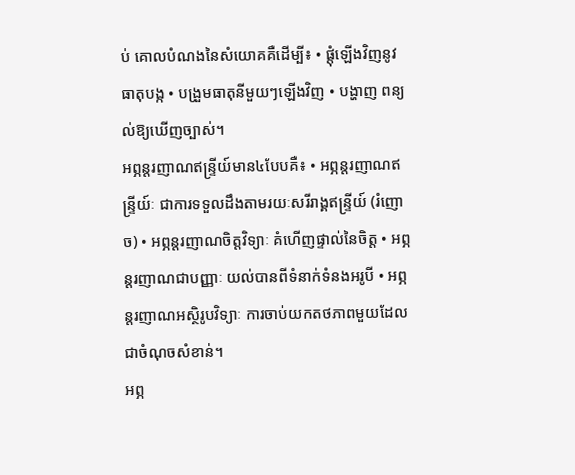ប់ គោលបំណងនៃសំយោគគឺដើម្បី៖ • ផ្តុំឡើងវិញនូវធាតុបង្ក • បង្រួមធាតុនីមួយៗឡើងវិញ • បង្ហាញ ពន្យល់ឱ្យឃើញច្បាស់។
អព្ភន្តរញាណឥន្ទ្រីយ៍មាន៤បែបគឺ៖ • អព្ភន្តរញាណឥន្ទ្រីយ៍ៈ ជាការទទួលដឹងតាមរយៈសរីរាង្គឥន្ទ្រីយ៍ (រំញោច) • អព្ភន្តរញាណចិត្តវិទ្យាៈ គំហើញផ្ទាល់នៃចិត្ត • អព្ភន្តរញាណជាបញ្ញាៈ យល់បានពីទំនាក់ទំនងអរូបី • អព្ភន្តរញាណអស្ថិរូបវិទ្យាៈ ការចាប់យកតថភាពមួយដែលជាចំណុចសំខាន់។
អព្ភ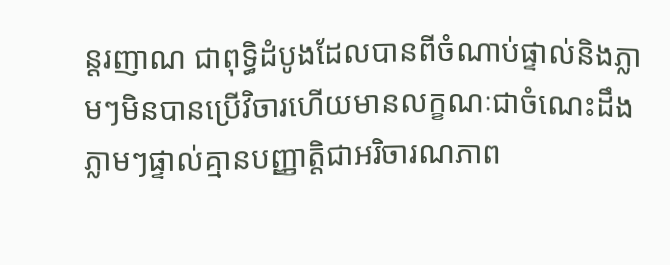ន្តរញាណ ជាពុទ្ធិដំបូងដែលបានពីចំណាប់ផ្ទាល់និងភ្លាមៗមិនបានប្រើវិចារហើយមានលក្ខណៈជាចំណេះដឹងភ្លាមៗផ្ទាល់គ្មានបញ្ញាតិ្តជាអរិចារណភាព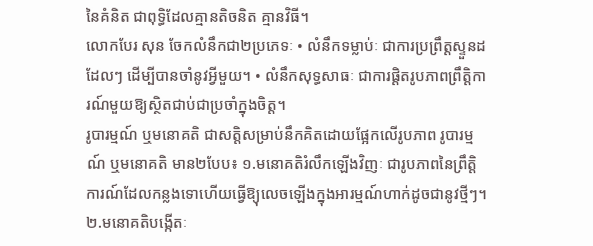នៃគំនិត ជាពុទ្ធិដែលគ្មានតិចនិត គ្មានវិធី។
លោកបែរ សុន ចែកលំនឹកជា២ប្រភេទៈ • លំនឹកទម្លាប់ៈ ជាការប្រព្រឹត្តស្ទួនដដែលៗ ដើម្បីបានចាំនូវអ្វីមួយ។ • លំនឹកសុទ្ធសាធៈ ជាការផ្តិតរូបភាពព្រឹត្តិការណ៍មួយឱ្យស្ថិតជាប់ជាប្រចាំក្នុងចិត្ត។
រូបារម្មណ៍ ឬមនោគតិ ជាសត្តិសម្រាប់នឹកគិតដោយផ្អែកលើរូបភាព រូបារម្មណ៍ ឬមនោគតិ មាន២បែប៖ ១.មនោគតិរំលឹកឡើងវិញៈ ជារូបភាពនៃព្រឹត្តិការណ៍ដែលកន្លងទោហើយធ្វើឱ្យុលេចឡើងក្នុងអារម្មណ៍ហាក់ដូចជានូវថ្មីៗ។ ២.មនោគតិបង្កើតៈ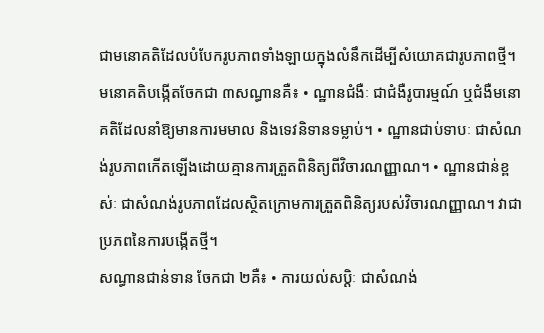ជាមនោគតិដែលបំបែករូបភាពទាំងឡាយក្នុងលំនឹកដើម្បីសំយោគជារូបភាពថ្មី។
មនោគតិបង្កើតចែកជា ៣សណ្ធានគឺ៖ • ណ្ឋានជំងឺៈ ជាជំងឺរូបារម្មណ៍ ឬជំងឺមនោគតិដែលនាំឱ្យមានការមមាល និងទេវនិទានទម្លាប់។ • ណ្ឋានជាប់ទាបៈ ជាសំណង់រូបភាពកើតឡើងដោយគ្មានការត្រួតពិនិត្យពីវិចារណញ្ញាណ។ • ណ្ឋានជាន់ខ្ពស់ៈ ជាសំណង់រូបភាពដែលស្ថិតក្រោមការត្រួតពិនិត្យរបស់វិចារណញ្ញាណ។ វាជាប្រភពនៃការបង្កើតថ្មី។
សណ្ធានជាន់ទាន ចែកជា ២គឺ៖ • ការយល់សប្តិៈ ជាសំណង់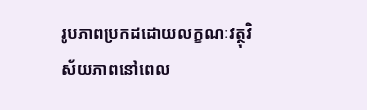រូបភាពប្រកដដោយលក្ខណៈវត្ថុវិស័យភាពនៅពេល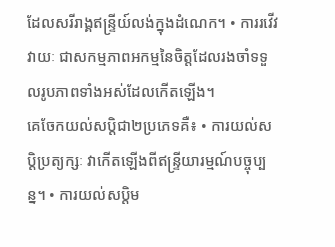ដែលសរីរាង្គឥន្ទ្រីយ៍លង់ក្នុងដំណេក។ • ការរវើវវាយៈ ជាសកម្មភាពអកម្មនៃចិត្តដែលរងចាំទទួលរូបភាពទាំងអស់ដែលកើតឡើង។
គេចែកយល់សប្តិជា២ប្រភេទគឺ៖ • ការយល់សប្តិប្រត្យក្សៈ វាកើតឡើងពីឥន្ទ្រីយារម្មណ៍បច្ចុប្បន្ន។ • ការយល់សប្តិម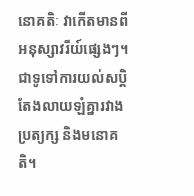នោគតិៈ វាកើតមានពីអនុស្សាវរីយ៍ផ្សេងៗ។ ជាទូទៅការយល់សប្តិ តែងលាយឡំគ្នារវាងប្រត្យក្ស និងមនោគតិ។